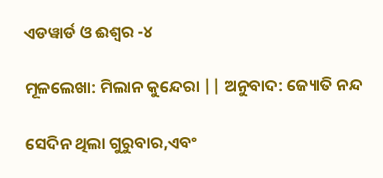ଏଡୱାର୍ଡ ଓ ଈଶ୍ୱର -୪

ମୂଳଲେଖା: ମିଲାନ କୁନ୍ଦେରା || ଅନୁବାଦ: ଜ୍ୟୋତି ନନ୍ଦ

ସେଦିନ ଥିଲା ଗୁରୁବାର,ଏବଂ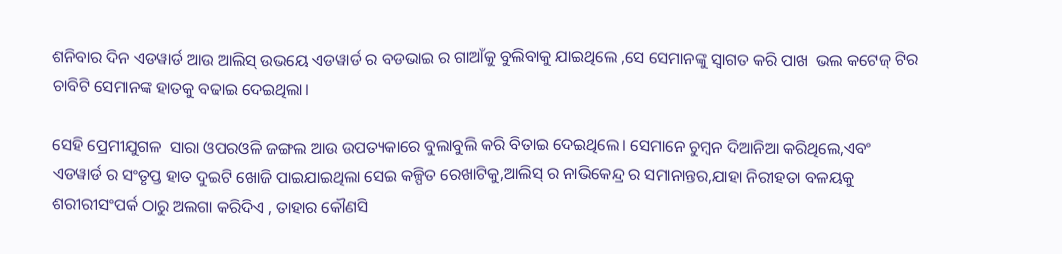ଶନିବାର ଦିନ ଏଡୱାର୍ଡ ଆଉ ଆଲିସ୍ ଉଭୟେ ଏଡୱାର୍ଡ ର ବଡଭାଇ ର ଗାଆଁକୁ ବୁଲିବାକୁ ଯାଇଥିଲେ ,ସେ ସେମାନଙ୍କୁ ସ୍ୱାଗତ କରି ପାଖ  ଭଲ କଟେଜ୍ ଟିର ଚାବିଟି ସେମାନଙ୍କ ହାତକୁ ବଢାଇ ଦେଇଥିଲା।

ସେହି ପ୍ରେମୀଯୁଗଳ  ସାରା ଓପରଓଳି ଜଙ୍ଗଲ ଆଉ ଉପତ୍ୟକାରେ ବୁଲାବୁଲି କରି ବିତାଇ ଦେଇଥିଲେ। ସେମାନେ ଚୁମ୍ବନ ଦିଆନିଆ କରିଥିଲେ,ଏବଂ ଏଡୱାର୍ଡ ର ସଂତୃପ୍ତ ହାତ ଦୁଇଟି ଖୋଜି ପାଇଯାଇଥିଲା ସେଇ କଳ୍ପିତ ରେଖାଟିକୁ,ଆଲିସ୍ ର ନାଭିକେନ୍ଦ୍ର ର ସମାନାନ୍ତର,ଯାହା ନିରୀହତା ବଳୟକୁ ଶରୀରୀସଂପର୍କ ଠାରୁ ଅଲଗା କରିଦିଏ , ତାହାର କୌଣସି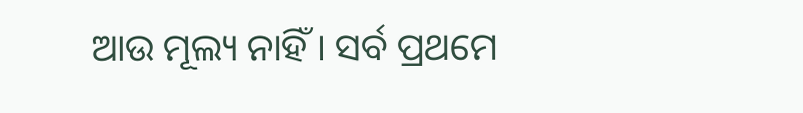ଆଉ ମୂଲ୍ୟ ନାହିଁ । ସର୍ବ ପ୍ରଥମେ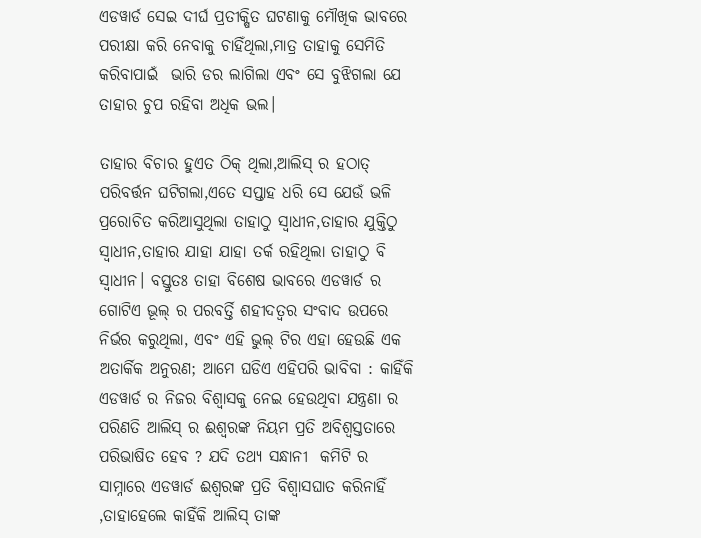ଏଡୱାର୍ଡ ସେଇ ଦୀର୍ଘ ପ୍ରତୀକ୍ଷିତ ଘଟଣାକୁ ମୌଖିକ ଭାବରେ ପରୀକ୍ଷା କରି ନେବାକୁ ଚାହିଁଥିଲା,ମାତ୍ର ତାହାକୁ ସେମିତି କରିବାପାଇଁ  ଭାରି ଡର ଲାଗିଲା ଏବଂ ସେ ବୁଝିଗଲା ଯେ ତାହାର ଚୁପ ରହିବା ଅଧିକ ଭଲ।

ତାହାର ବିଚାର ହୁଏତ ଠିକ୍ ଥିଲା,ଆଲିସ୍ ର ହଠାତ୍ ପରିବର୍ତ୍ତନ ଘଟିଗଲା,ଏତେ ସପ୍ତାହ ଧରି ସେ ଯେଉଁ ଭଳି ପ୍ରରୋଚିତ କରିଆସୁଥିଲା ତାହାଠୁ ସ୍ୱାଧୀନ,ତାହାର ଯୁକ୍ତିଠୁ ସ୍ୱାଧୀନ,ତାହାର ଯାହା ଯାହା ତର୍କ ରହିଥିଲା ତାହାଠୁ ବି ସ୍ୱାଧୀନ। ବସ୍ତୁତଃ ତାହା ବିଶେଷ ଭାବରେ ଏଡୱାର୍ଡ ର ଗୋଟିଏ ଭୂଲ୍ ର ପରବର୍ତ୍ତି ଶହୀଦତ୍ୱର ସଂବାଦ ଉପରେ ନିର୍ଭର କରୁଥିଲା, ଏବଂ ଏହି ଭୁଲ୍ ଟିର ଏହା ହେଉଛି ଏକ  ଅତାର୍କିକ ଅନୁରଣ; ଆମେ ଘଡିଏ ଏହିପରି ଭାବିବା : କାହିଁକି ଏଡୱାର୍ଡ ର ନିଜର ବିଶ୍ୱାସକୁ ନେଇ ହେଉଥିବା ଯନ୍ତ୍ରଣା ର ପରିଣତି ଆଲିସ୍ ର ଈଶ୍ୱରଙ୍କ ନିୟମ ପ୍ରତି ଅବିଶ୍ୱସ୍ତତାରେ ପରିଭାଷିତ ହେବ ? ଯଦି ତଥ୍ୟ ସନ୍ଧାନୀ  କମିଟି ର ସାମ୍ନାରେ ଏଡୱାର୍ଡ ଈଶ୍ୱରଙ୍କ ପ୍ରତି ବିଶ୍ୱାସଘାତ କରିନାହିଁ ,ତାହାହେଲେ କାହିଁକି ଆଲିସ୍ ତାଙ୍କ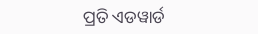ପ୍ରତି ଏଡୱାର୍ଡ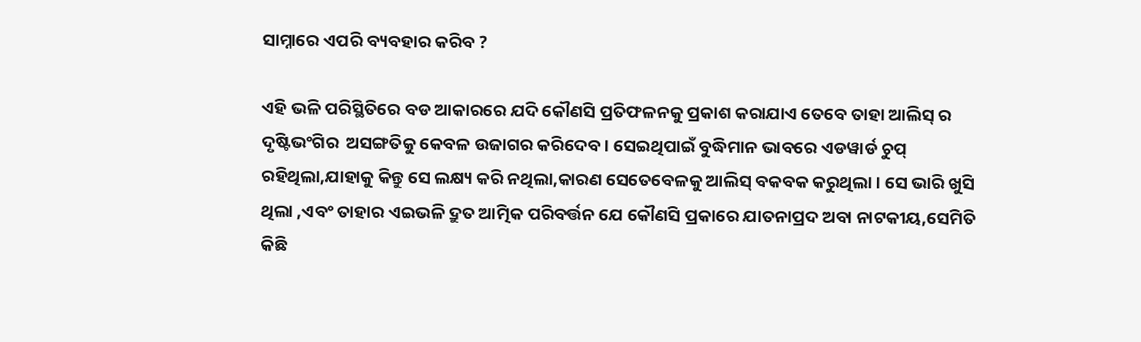ସାମ୍ନାରେ ଏପରି ବ୍ୟବହାର କରିବ ?

ଏହି ଭଳି ପରିସ୍ଥିତିରେ ବଡ ଆକାରରେ ଯଦି କୌଣସି ପ୍ରତିଫଳନକୁ ପ୍ରକାଶ କରାଯାଏ ତେବେ ତାହା ଆଲିସ୍ ର ଦୃଷ୍ଟିଭଂଗିର  ଅସଙ୍ଗତିକୁ କେବଳ ଉଜାଗର କରିଦେବ। ସେଇଥିପାଇଁ ବୁଦ୍ଧିମାନ ଭାବରେ ଏଡୱାର୍ଡ ଚୁପ୍ ରହିଥିଲା,ଯାହାକୁ କିନ୍ତୁ ସେ ଲକ୍ଷ୍ୟ କରି ନଥିଲା,କାରଣ ସେତେବେଳକୁ ଆଲିସ୍ ବକବକ କରୁଥିଲା । ସେ ଭାରି ଖୁସି ଥିଲା ,ଏବଂ ତାହାର ଏଇଭଳି ଦ୍ରୁତ ଆତ୍ମିକ ପରିବର୍ତ୍ତନ ଯେ କୌଣସି ପ୍ରକାରେ ଯାତନାପ୍ରଦ ଅବା ନାଟକୀୟ,ସେମିତି କିଛି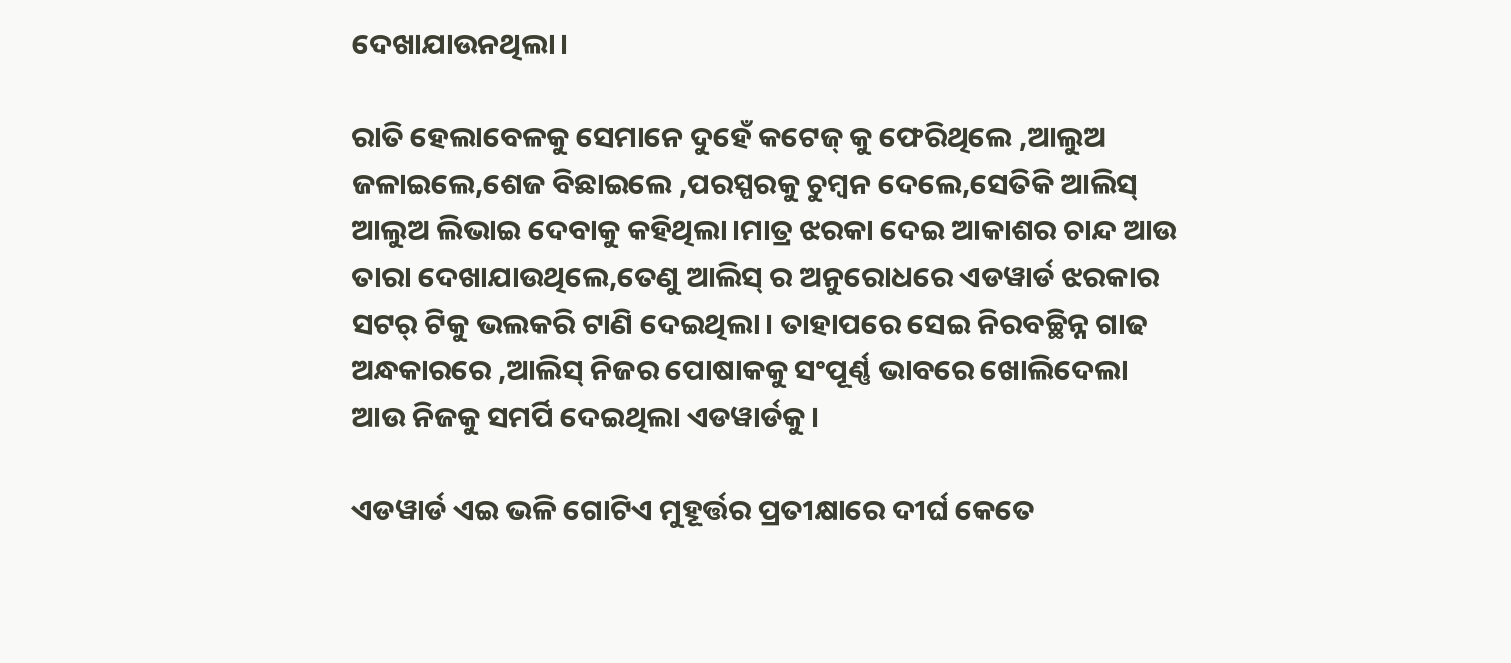ଦେଖାଯାଉନଥିଲା।

ରାତି ହେଲାବେଳକୁ ସେମାନେ ଦୁହେଁ କଟେଜ୍ କୁ ଫେରିଥିଲେ ,ଆଲୁଅ ଜଳାଇଲେ,ଶେଜ ବିଛାଇଲେ ,ପରସ୍ପରକୁ ଚୁମ୍ବନ ଦେଲେ,ସେତିକି ଆଲିସ୍ ଆଲୁଅ ଲିଭାଇ ଦେବାକୁ କହିଥିଲା।ମାତ୍ର ଝରକା ଦେଇ ଆକାଶର ଚାନ୍ଦ ଆଉ ତାରା ଦେଖାଯାଉଥିଲେ,ତେଣୁ ଆଲିସ୍ ର ଅନୁରୋଧରେ ଏଡୱାର୍ଡ ଝରକାର ସଟର୍ ଟିକୁ ଭଲକରି ଟାଣି ଦେଇଥିଲା। ତାହାପରେ ସେଇ ନିରବଚ୍ଛିନ୍ନ ଗାଢ ଅନ୍ଧକାରରେ ,ଆଲିସ୍ ନିଜର ପୋଷାକକୁ ସଂପୂର୍ଣ୍ଣ ଭାବରେ ଖୋଲିଦେଲା ଆଉ ନିଜକୁ ସମର୍ପି ଦେଇଥିଲା ଏଡୱାର୍ଡକୁ।

ଏଡୱାର୍ଡ ଏଇ ଭଳି ଗୋଟିଏ ମୁହୂର୍ତ୍ତର ପ୍ରତୀକ୍ଷାରେ ଦୀର୍ଘ କେତେ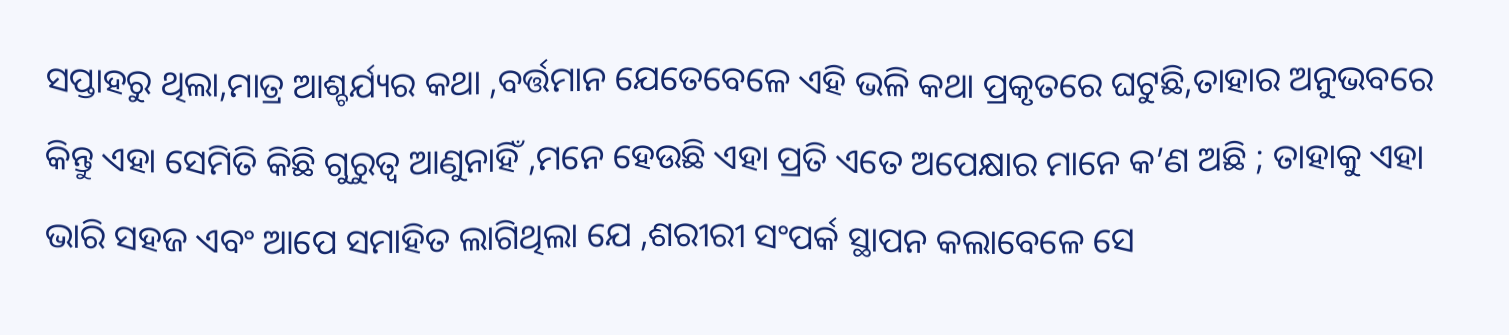ସପ୍ତାହରୁ ଥିଲା,ମାତ୍ର ଆଶ୍ଚର୍ଯ୍ୟର କଥା ,ବର୍ତ୍ତମାନ ଯେତେବେଳେ ଏହି ଭଳି କଥା ପ୍ରକୃତରେ ଘଟୁଛି,ତାହାର ଅନୁଭବରେ କିନ୍ତୁ ଏହା ସେମିତି କିଛି ଗୁରୁତ୍ୱ ଆଣୁନାହିଁ ,ମନେ ହେଉଛି ଏହା ପ୍ରତି ଏତେ ଅପେକ୍ଷାର ମାନେ କ’ଣ ଅଛି ; ତାହାକୁ ଏହା ଭାରି ସହଜ ଏବଂ ଆପେ ସମାହିତ ଲାଗିଥିଲା ଯେ ,ଶରୀରୀ ସଂପର୍କ ସ୍ଥାପନ କଲାବେଳେ ସେ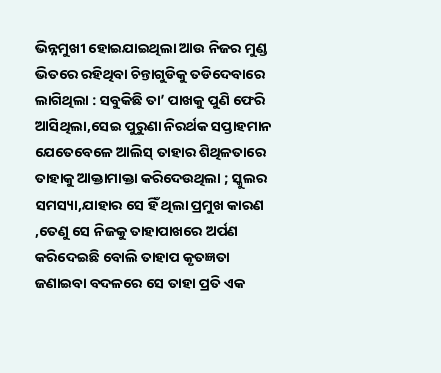ଭିନ୍ନମୁଖୀ ହୋଇଯାଇଥିଲା ଆଉ ନିଜର ମୁଣ୍ଡ ଭିତରେ ରହିଥିବା ଚିନ୍ତାଗୁଡିକୁ ତଡିଦେବାରେ ଲାଗିଥିଲା : ସବୁକିଛି ତା’ ପାଖକୁ ପୁଣି ଫେରି ଆସିଥିଲା,ସେଇ ପୁରୁଣା ନିରର୍ଥକ ସପ୍ତାହମାନ ଯେତେବେଳେ ଆଲିସ୍ ତାହାର ଶିଥିଳତାରେ ତାହାକୁ ଆକ୍ତାମାକ୍ତା କରିଦେଉଥିଲା ; ସ୍କୁଲର ସମସ୍ୟା,ଯାହାର ସେ ହିଁ ଥିଲା ପ୍ରମୁଖ କାରଣ ,ତେଣୁ ସେ ନିଜକୁ ତାହାପାଖରେ ଅର୍ପଣ କରିଦେଇଛି ବୋଲି ତାହାପ କୃତଜ୍ଞତା ଜଣାଇବା ବଦଳରେ ସେ ତାହା ପ୍ରତି ଏକ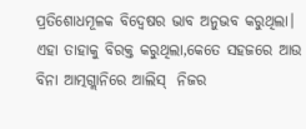ପ୍ରତିଶୋଧମୂଳକ ବିଦ୍ୱେଷର ଭାବ ଅନୁଭବ କରୁଥିଲା। ଏହା ତାହାକୁ ବିରକ୍ତ କରୁଥିଲା,କେତେ ସହଜରେ ଆଉ ବିନା ଆତ୍ମଗ୍ଲାନିରେ ଆଲିସ୍  ନିଜର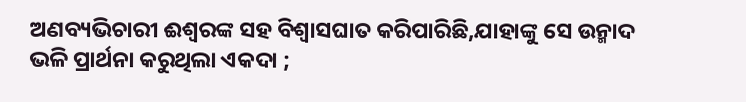ଅଣବ୍ୟଭିଚାରୀ ଈଶ୍ୱରଙ୍କ ସହ ବିଶ୍ୱାସଘାତ କରିପାରିଛି,ଯାହାଙ୍କୁ ସେ ଉନ୍ମାଦ ଭଳି ପ୍ରାର୍ଥନା କରୁଥିଲା ଏକଦା ;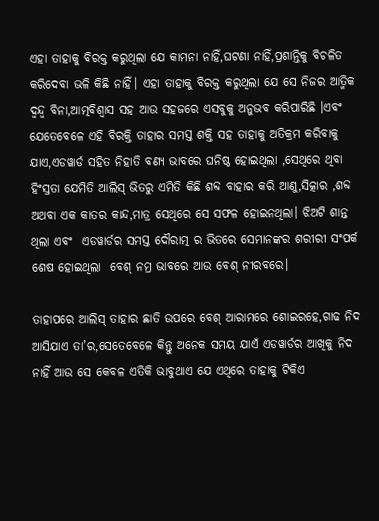ଏହା ତାହାକୁ ବିରକ୍ତ କରୁଥିଲା ଯେ କାମନା ନାହିଁ,ଘଟଣା ନାହିଁ,ପ୍ରଶାନ୍ତିକୁ ବିଚଳିତ କରିଦେବା ଭଳି କିଛି ନାହିଁ। ଏହା ତାହାକୁ ବିରକ୍ତ କରୁଥିଲା ଯେ ସେ ନିଜର ଆତ୍ମିକ ଦ୍ୱନ୍ଦ୍ୱ ବିନା,ଆତ୍ମବିଶ୍ୱାସ ସହ ଆଉ ସହଜରେ ଏସବୁକୁ ଅନୁଭବ କରିପାରିଛି ।ଏବଂ ଯେତେବେଳେ ଏହି ବିରକ୍ତି ତାହାର ସମସ୍ତ ଶକ୍ତି ସହ ତାହାକୁ ଅତିକ୍ରମ କରିବାକୁ ଯାଏ,ଏଡୱାର୍ଡ ସହିତ ନିହାତି ବଣ୍ୟ ଭାବରେ ଘନିଷ୍ଠ ହୋଇଥିଲା ,ସେଥିରେ ଥିବା ହିଂସ୍ରତା ଯେମିତି ଆଲିସ୍ ଭିତରୁ ଏମିତି କିଛି ଶବ୍ଦ ବାହାର କରି ଆଣୁ,ସିତ୍କାର ,ଶବ୍ଦ ଅଥବା ଏକ କାତର କାନ୍ଦ,ମାତ୍ର ସେଥିରେ ସେ ସଫଳ ହୋଇନଥିଲା। ଝିଅଟି ଶାନ୍ତ ଥିଲା ଏବଂ  ଏଡୱାର୍ଡର ସମସ୍ତ ଦୌରାତ୍ମ ର ଭିତରେ ସେମାନଙ୍କର ଶରୀରୀ ସଂପର୍କ ଶେଷ ହୋଇଥିଲା  ବେଶ୍ ନମ୍ର ଭାବରେ ଆଉ ବେଶ୍ ନୀରବରେ।

ତାହାପରେ ଆଲିସ୍ ତାହାର ଛାତି ଉପରେ ବେଶ୍ ଆରାମରେ ଶୋଇରହେ,ଗାଢ ନିଦ ଆସିଯାଏ ତା’ର,ସେତେବେଳେ କିନ୍ତୁ ଅନେକ ସମୟ ଯାଏଁ ଏଡୱାର୍ଡର ଆଖିକୁ ନିଦ ନାହିଁ ଆଉ ସେ କେବଳ ଏତିକି ଭାବୁଥାଏ ଯେ ଏଥିରେ ତାହାକୁ ଟିକିଏ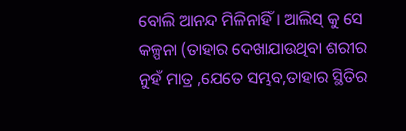ବୋଲି ଆନନ୍ଦ ମିଳିନାହିଁ । ଆଲିସ୍ କୁ ସେ  କଳ୍ପନା (ତାହାର ଦେଖାଯାଉଥିବା ଶରୀର ନୁହଁ ମାତ୍ର ,ଯେତେ ସମ୍ଭବ,ତାହାର ସ୍ଥିତିର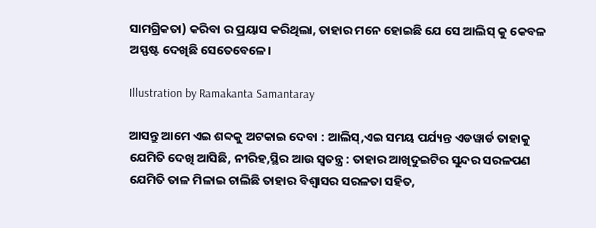ସାମଗ୍ରିକତା) କରିବା ର ପ୍ରୟାସ କରିଥିଲା, ତାହାର ମନେ ହୋଇଛି ଯେ ସେ ଆଲିସ୍ କୁ କେବଳ ଅସ୍ଫଷ୍ଟ ଦେଖିଛି ସେତେବେଳେ।

Illustration by Ramakanta Samantaray

ଆସନ୍ତୁ ଆମେ ଏଇ ଶବ୍ଦକୁ ଅଟକାଇ ଦେବା : ଆଲିସ୍,ଏଇ ସମୟ ପର୍ଯ୍ୟନ୍ତ ଏଡୱାର୍ଡ ତାହାକୁ ଯେମିତି ଦେଖି ଆସିଛି, ନୀରିହ,ସ୍ଥିର ଆଉ ସ୍ୱତନ୍ତ୍ର : ତାହାର ଆଖିଦୁଇଟିର ସୁନ୍ଦର ସରଳପଣ ଯେମିତି ତାଳ ମିଳାଇ ଚାଲିଛି ତାହାର ବିଶ୍ୱାସର ସରଳତା ସହିତ,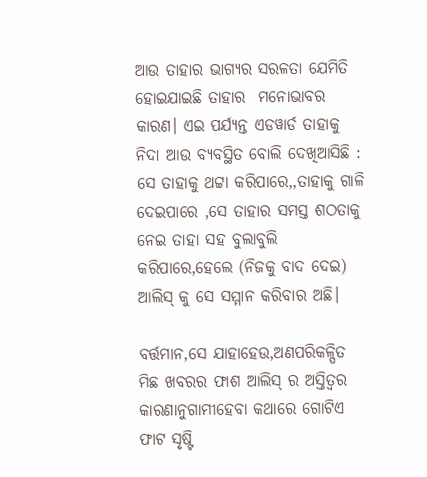ଆଉ ତାହାର ଭାଗ୍ୟର ସରଳତା ଯେମିତି ହୋଇଯାଇଛି ତାହାର  ମନୋଭାବର କାରଣ। ଏଇ ପର୍ଯ୍ୟନ୍ତ ଏଡୱାର୍ଡ ତାହାକୁ ନିଦା ଆଉ ବ୍ୟବସ୍ଥିତ ବୋଲି ଦେଖିଆସିଛି : ସେ ତାହାକୁ ଥଟ୍ଟା କରିପାରେ,,ତାହାକୁ ଗାଳି ଦେଇପାରେ ,ସେ ତାହାର ସମସ୍ତ ଶଠତାକୁ ନେଇ ତାହା ସହ ବୁଲାବୁଲି କରିପାରେ,ହେଲେ (ନିଜକୁ ବାଦ ଦେଇ) ଆଲିସ୍ କୁ ସେ ସମ୍ମାନ କରିବାର ଅଛି।

ବର୍ତ୍ତମାନ,ସେ ଯାହାହେଉ,ଅଣପରିକଳ୍ପିତ ମିଛ ଖବରର ଫାଶ ଆଲିସ୍ ର ଅସ୍ତିତ୍ୱର କାରଣାନୁଗାମୀହେବା କଥାରେ ଗୋଟିଏ ଫାଟ ସୃଷ୍ଟି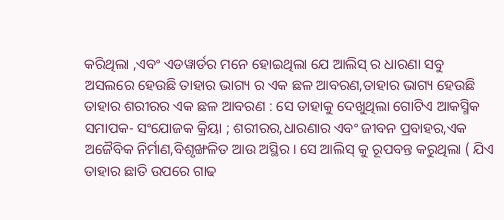କରିଥିଲା ,ଏବଂ ଏଡୱାର୍ଡର ମନେ ହୋଇଥିଲା ଯେ ଆଲିସ୍ ର ଧାରଣା ସବୁ ଅସଲରେ ହେଉଛି ତାହାର ଭାଗ୍ୟ ର ଏକ ଛଳ ଆବରଣ,ତାହାର ଭାଗ୍ୟ ହେଉଛି ତାହାର ଶରୀରର ଏକ ଛଳ ଆବରଣ : ସେ ତାହାକୁ ଦେଖୁଥିଲା ଗୋଟିଏ ଆକସ୍ମିକ ସମାପକ- ସଂଯୋଜକ କ୍ରିୟା ; ଶରୀରର,ଧାରଣାର ଏବଂ ଜୀବନ ପ୍ରବାହର,ଏକ ଅଜୈବିକ ନିର୍ମାଣ,ବିଶୃଙ୍ଖଳିତ ଆଉ ଅସ୍ଥିର । ସେ ଆଲିସ୍ କୁ ରୂପବନ୍ତ କରୁଥିଲା ( ଯିଏ ତାହାର ଛାତି ଉପରେ ଗାଢ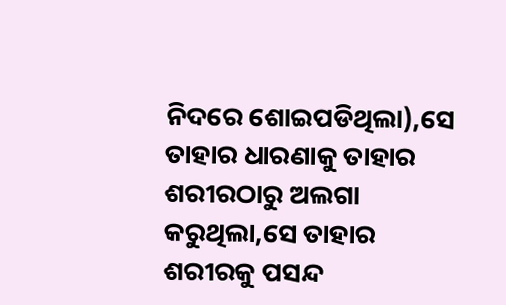ନିଦରେ ଶୋଇପଡିଥିଲା),ସେ ତାହାର ଧାରଣାକୁ ତାହାର ଶରୀରଠାରୁ ଅଲଗା କରୁଥିଲା,ସେ ତାହାର ଶରୀରକୁ ପସନ୍ଦ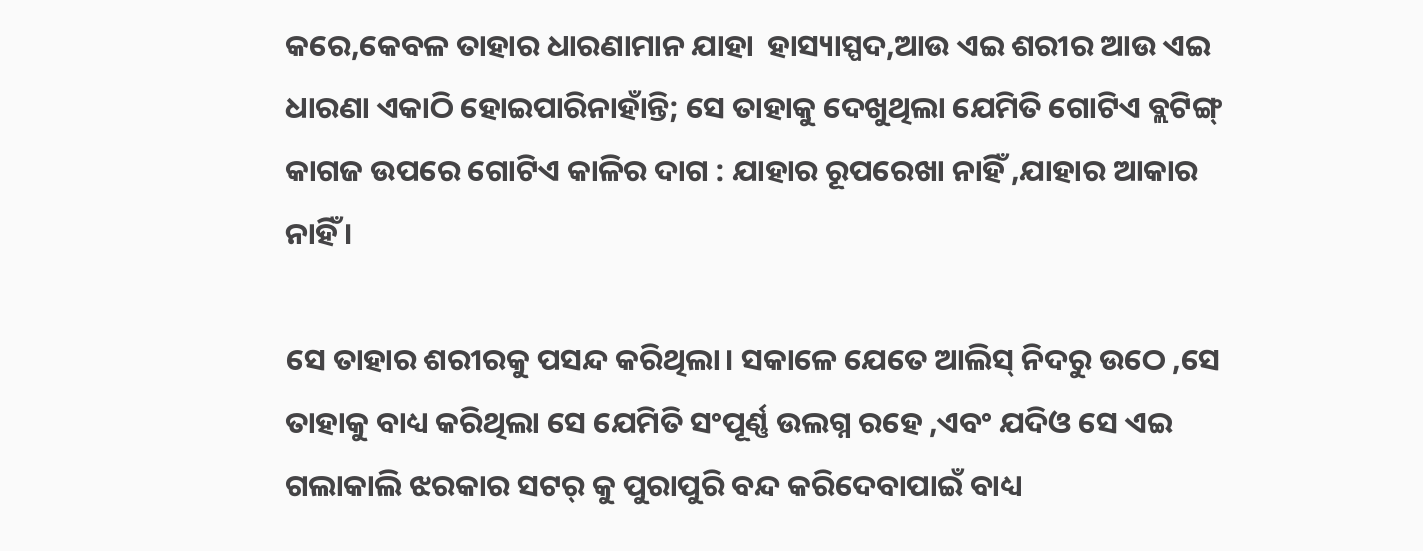କରେ,କେବଳ ତାହାର ଧାରଣାମାନ ଯାହା  ହାସ୍ୟାସ୍ପଦ,ଆଉ ଏଇ ଶରୀର ଆଉ ଏଇ ଧାରଣା ଏକାଠି ହୋଇପାରିନାହାଁନ୍ତି; ସେ ତାହାକୁ ଦେଖୁଥିଲା ଯେମିତି ଗୋଟିଏ ବ୍ଲଟିଙ୍ଗ୍ କାଗଜ ଉପରେ ଗୋଟିଏ କାଳିର ଦାଗ : ଯାହାର ରୂପରେଖା ନାହିଁ ,ଯାହାର ଆକାର ନାହିଁ ।

ସେ ତାହାର ଶରୀରକୁ ପସନ୍ଦ କରିଥିଲା। ସକାଳେ ଯେତେ ଆଲିସ୍ ନିଦରୁ ଉଠେ ,ସେ ତାହାକୁ ବାଧ୍ୟ କରିଥିଲା ସେ ଯେମିତି ସଂପୂର୍ଣ୍ଣ ଉଲଗ୍ନ ରହେ ,ଏବଂ ଯଦିଓ ସେ ଏଇ ଗଲାକାଲି ଝରକାର ସଟର୍ କୁ ପୁରାପୁରି ବନ୍ଦ କରିଦେବାପାଇଁ ବାଧ୍ୟ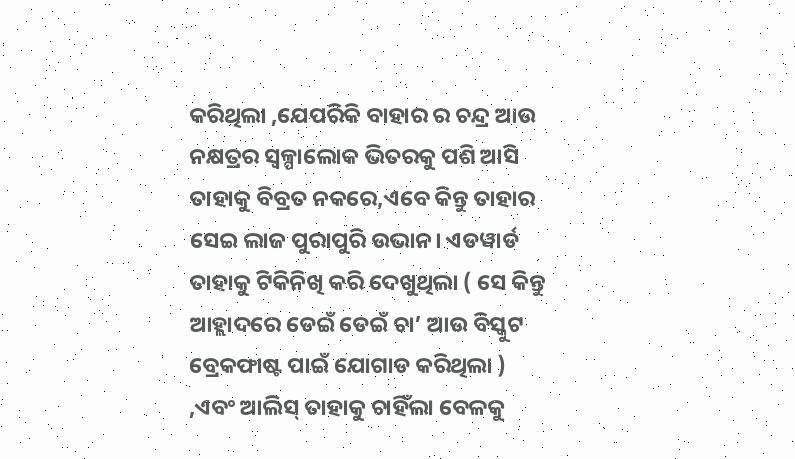କରିଥିଲା ,ଯେପରିକି ବାହାର ର ଚନ୍ଦ୍ର ଆଉ ନକ୍ଷତ୍ରର ସ୍ୱଳ୍ପାଲୋକ ଭିତରକୁ ପଶି ଆସି ତାହାକୁ ବିବ୍ରତ ନକରେ,ଏବେ କିନ୍ତୁ ତାହାର ସେଇ ଲାଜ ପୁରାପୁରି ଉଭାନ। ଏଡୱାର୍ଡ ତାହାକୁ ଟିକିନିଖି କରି ଦେଖୁଥିଲା ( ସେ କିନ୍ତୁ ଆହ୍ଲାଦରେ ଡେଇଁ ଡେଇଁ ଚା’ ଆଉ ବିସ୍କୁଟ ବ୍ରେକଫାଷ୍ଟ ପାଇଁ ଯୋଗାଡ କରିଥିଲା ) ,ଏବଂ ଆଲିସ୍ ତାହାକୁ ଚାହିଁଲା ବେଳକୁ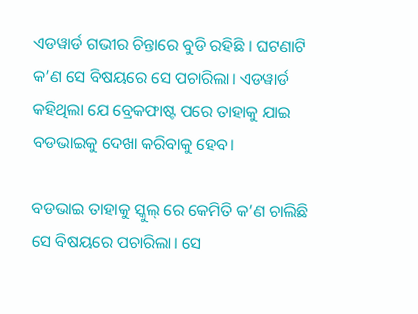ଏଡୱାର୍ଡ ଗଭୀର ଚିନ୍ତାରେ ବୁଡି ରହିଛି । ଘଟଣାଟି କ’ଣ ସେ ବିଷୟରେ ସେ ପଚାରିଲା। ଏଡୱାର୍ଡ କହିଥିଲା ଯେ ବ୍ରେକଫାଷ୍ଟ ପରେ ତାହାକୁ ଯାଇ ବଡଭାଇକୁ ଦେଖା କରିବାକୁ ହେବ।

ବଡଭାଇ ତାହାକୁ ସ୍କୁଲ୍ ରେ କେମିତି କ’ଣ ଚାଲିଛି ସେ ବିଷୟରେ ପଚାରିଲା। ସେ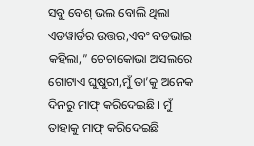ସବୁ ବେଶ୍ ଭଲ ବୋଲି ଥିଲା ଏଡୱାର୍ଡର ଉତ୍ତର,ଏବଂ ବଡଭାଇ କହିଲା,” ଚେଚାକୋଭା ଅସଲରେ ଗୋଟାଏ ଘୁଷୁରୀ,ମୁଁ ତା’କୁ ଅନେକ ଦିନରୁ ମାଫ୍ କରିଦେଇଛି। ମୁଁ ତାହାକୁ ମାଫ୍ କରିଦେଇଛି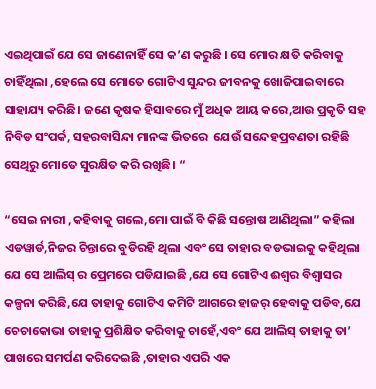ଏଇଥିପାଇଁ ଯେ ସେ ଜାଣେନାହିଁ ସେ କ’ଣ କରୁଛି । ସେ ମୋର କ୍ଷତି କରିବାକୁ ଚାହିଁଥିଲା ,ହେଲେ ସେ ମୋତେ ଗୋଟିଏ ସୁନ୍ଦର ଜୀବନକୁ ଖୋଜିପାଇବାରେ ସାହାଯ୍ୟ କରିଛି। ଜଣେ କୃଷକ ହିସାବରେ ମୁଁ ଅଧିକ ଆୟ କରେ,ଆଉ ପ୍ରକୃତି ସହ ନିବିଡ ସଂପର୍କ, ସହରବାସିନ୍ଦା ମାନଙ୍କ ଭିତରେ  ଯେଉଁ ସନ୍ଦେହପ୍ରବଣତା ରହିଛି ସେଥିରୁ ମୋତେ ସୁରକ୍ଷିତ କରି ରଖିଛି। “

“ସେଇ ନାରୀ ,କହିବାକୁ ଗଲେ,ମୋ ପାଇଁ ବି କିଛି ସନ୍ତୋଷ ଆଣିଥିଲା” କହିଲା ଏଡୱାର୍ଡ,ନିଜର ଚିନ୍ତାରେ ବୁଡିରହି ଥିଲା ଏବଂ ସେ ତାହାର ବଡଭାଇକୁ କହିଥିଲା ଯେ ସେ ଆଲିସ୍ ର ପ୍ରେମରେ ପଡିଯାଇଛି ,ଯେ ସେ ଗୋଟିଏ ଈଶ୍ୱର ବିଶ୍ୱାସର କଳ୍ପନା କରିଛି,ଯେ ତାହାକୁ ଗୋଟିଏ କମିଟି ଆଗରେ ହାଜର୍ ହେବାକୁ ପଡିବ,ଯେ ଚେଚାକୋଭା ତାହାକୁ ପ୍ରଶିକ୍ଷିତ କରିବାକୁ ଚାହେଁ,ଏବଂ ଯେ ଆଲିସ୍ ତାହାକୁ ତା’ ପାଖରେ ସମର୍ପଣ କରିଦେଇଛି ,ତାହାର ଏପରି ଏକ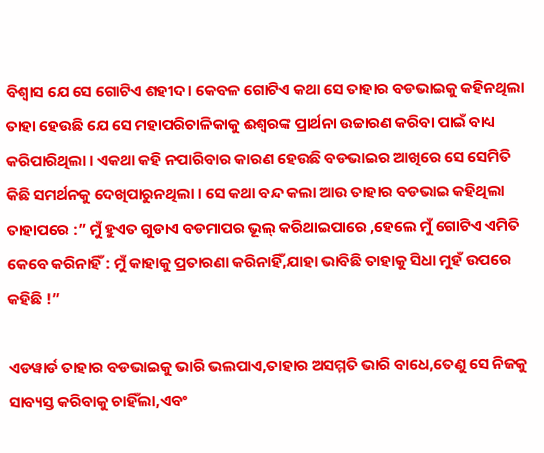ବିଶ୍ୱାସ ଯେ ସେ ଗୋଟିଏ ଶହୀଦ। କେବଳ ଗୋଟିଏ କଥା ସେ ତାହାର ବଡଭାଇକୁ କହିନଥିଲା ତାହା ହେଉଛି ଯେ ସେ ମହାପରିଚାଳିକାକୁ ଈଶ୍ୱରଙ୍କ ପ୍ରାର୍ଥନା ଉଚ୍ଚାରଣ କରିବା ପାଇଁ ବାଧ୍ୟ କରିପାରିଥିଲା । ଏକଥା କହି ନପାରିବାର କାରଣ ହେଉଛି ବଡଭାଇର ଆଖିରେ ସେ ସେମିତି କିଛି ସମର୍ଥନକୁ ଦେଖିପାରୁନଥିଲା । ସେ କଥା ବନ୍ଦ କଲା ଆଉ ତାହାର ବଡଭାଇ କହିଥିଲା ତାହାପରେ :” ମୁଁ ହୁଏତ ଗୁଡାଏ ବଡମାପର ଭୂଲ୍ କରିଥାଇପାରେ ,ହେଲେ ମୁଁ ଗୋଟିଏ ଏମିତି କେବେ କରିନାହିଁ : ମୁଁ କାହାକୁ ପ୍ରତାରଣା କରିନାହିଁ,ଯାହା ଭାବିଛି ତାହାକୁ ସିଧା ମୁହଁ ଉପରେ କହିଛି !”

ଏଡୱାର୍ଡ ତାହାର ବଡଭାଇକୁ ଭାରି ଭଲପାଏ,ତାହାର ଅସମ୍ମତି ଭାରି ବାଧେ,ତେଣୁ ସେ ନିଜକୁ ସାବ୍ୟସ୍ତ କରିବାକୁ ଚାହିଁଲା,ଏବଂ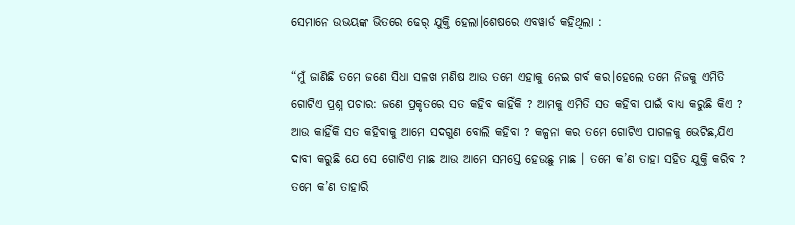ସେମାନେ ଉଭୟଙ୍କ ଭିତରେ ଢେର୍ ଯୁକ୍ତି ହେଲା।ଶେଷରେ ଏବୱାର୍ଡ କହିଥିଲା :

“ମୁଁ ଜାଣିଛି ତମେ ଜଣେ ସିଧା ସଳଖ ମଣିଷ ଆଉ ତମେ ଏହାକୁ ନେଇ ଗର୍ବ କର।ହେଲେ ତମେ ନିଜକୁ ଏମିତି ଗୋଟିଏ ପ୍ରଶ୍ନ ପଚାର: ଜଣେ ପ୍ରକୃତରେ ସତ କହିବ କାହିଁକି ? ଆମକୁ ଏମିତି ସତ କହିବା ପାଇଁ ବାଧ୍ୟ କରୁଛି କିଏ ? ଆଉ କାହିଁକି ସତ କହିବାକୁ ଆମେ ସଦଗୁଣ ବୋଲି କହିବା ? କଳ୍ପନା କର ତମେ ଗୋଟିଏ ପାଗଳକୁ ଭେଟିଛ,ଯିଏ ଦାବୀ କରୁଛି ଯେ ସେ ଗୋଟିଏ ମାଛ ଆଉ ଆମେ ସମସ୍ତେ ହେଉଛୁ ମାଛ । ତମେ କ’ଣ ତାହା ସହିତ ଯୁକ୍ତି କରିବ ? ତମେ କ’ଣ ତାହାରି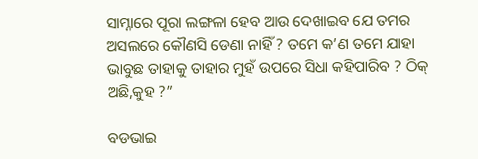ସାମ୍ନାରେ ପୂରା ଲଙ୍ଗଳା ହେବ ଆଉ ଦେଖାଇବ ଯେ ତମର ଅସଲରେ କୌଣସି ଡେଣା ନାହିଁ ? ତମେ କ’ଣ ତମେ ଯାହା ଭାବୁଛ ତାହାକୁ ତାହାର ମୁହଁ ଉପରେ ସିଧା କହିପାରିବ ? ଠିକ୍ ଅଛି,କୁହ ?”

ବଡଭାଇ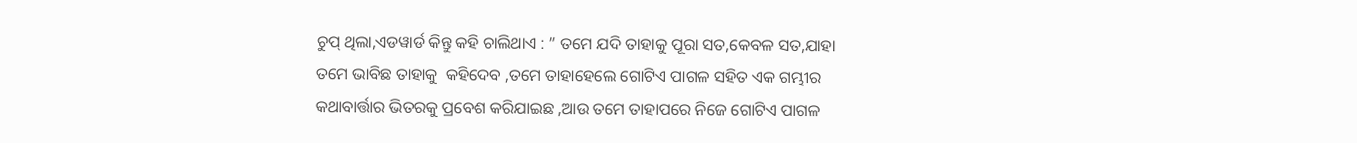ଚୁପ୍ ଥିଲା,ଏଡୱାର୍ଡ କିନ୍ତୁ କହି ଚାଲିଥାଏ : ” ତମେ ଯଦି ତାହାକୁ ପୂରା ସତ,କେବଳ ସତ,ଯାହା ତମେ ଭାବିଛ ତାହାକୁ  କହିଦେବ ,ତମେ ତାହାହେଲେ ଗୋଟିଏ ପାଗଳ ସହିତ ଏକ ଗମ୍ଭୀର କଥାବାର୍ତ୍ତାର ଭିତରକୁ ପ୍ରବେଶ କରିଯାଇଛ ,ଆଉ ତମେ ତାହାପରେ ନିଜେ ଗୋଟିଏ ପାଗଳ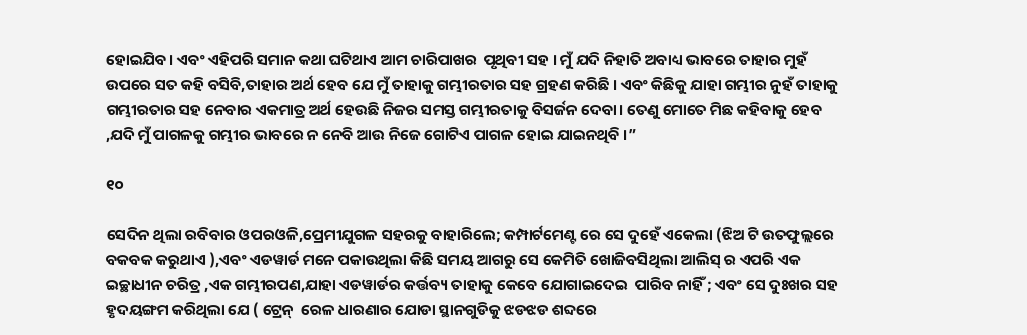ହୋଇଯିବ। ଏବଂ ଏହିପରି ସମାନ କଥା ଘଟିଥାଏ ଆମ ଚାରିପାଖର  ପୃଥିବୀ ସହ । ମୁଁ ଯଦି ନିହାତି ଅବାଧ୍ୟ ଭାବରେ ତାହାର ମୁହଁ ଉପରେ ସତ କହି ବସିବି,ତାହାର ଅର୍ଥ ହେବ ଯେ ମୁଁ ତାହାକୁ ଗମ୍ଭୀରତାର ସହ ଗ୍ରହଣ କରିଛି । ଏବଂ କିଛିକୁ ଯାହା ଗମ୍ଭୀର ନୁହଁ ତାହାକୁ ଗମ୍ଭୀରତାର ସହ ନେବାର ଏକମାତ୍ର ଅର୍ଥ ହେଉଛି ନିଜର ସମସ୍ତ ଗମ୍ଭୀରତାକୁ ବିସର୍ଜନ ଦେବା। ତେଣୁ ମୋତେ ମିଛ କହିବାକୁ ହେବ ,ଯଦି ମୁଁ ପାଗଳକୁ ଗମ୍ଭୀର ଭାବରେ ନ ନେବି ଆଉ ନିଜେ ଗୋଟିଏ ପାଗଳ ହୋଇ ଯାଇନଥିବି ।”

୧୦

ସେଦିନ ଥିଲା ରବିବାର ଓପରଓଳି,ପ୍ରେମୀଯୁଗଳ ସହରକୁ ବାହାରିଲେ; କମ୍ପାର୍ଟମେଣ୍ଟ ରେ ସେ ଦୁହେଁ ଏକେଲା (ଝିଅ ଟି ଉତଫୁଲ୍ଲରେ ବକବକ କରୁଥାଏ ),ଏବଂ ଏଡୱାର୍ଡ ମନେ ପକାଉଥିଲା କିଛି ସମୟ ଆଗରୁ ସେ କେମିତି ଖୋଜିବସିଥିଲା ଆଲିସ୍ ର ଏପରି ଏକ ଇଚ୍ଛାଧୀନ ଚରିତ୍ର ,ଏକ ଗମ୍ଭୀରପଣ,ଯାହା ଏଡୱାର୍ଡର କର୍ତ୍ତବ୍ୟ ତାହାକୁ କେବେ ଯୋଗାଇଦେଇ  ପାରିବ ନାହିଁ ; ଏବଂ ସେ ଦୁଃଖର ସହ ହୃଦୟଙ୍ଗମ କରିଥିଲା ଯେ ( ଟ୍ରେନ୍  ରେଳ ଧାରଣାର ଯୋଡା ସ୍ଥାନଗୁଡିକୁ ଝଡଝଡ ଶବ୍ଦରେ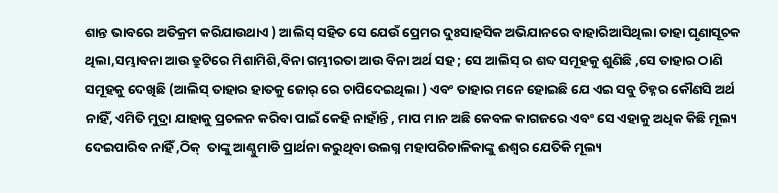ଶାନ୍ତ ଭାବରେ ଅତିକ୍ରମ କରିଯାଉଥାଏ ) ଆଲିସ୍ ସହିତ ସେ ଯେଉଁ ପ୍ରେମର ଦୁଃସାହସିକ ଅଭିଯାନରେ ବାହାରିଆସିଥିଲା ତାହା ଘୃଣାସୂଚକ ଥିଲା,ସମ୍ଭାବନା ଆଉ ତ୍ରୁଟିରେ ମିଶାମିଶି,ବିନା ଗମ୍ଭୀରତା ଆଉ ବିନା ଅର୍ଥ ସହ ; ସେ ଆଲିସ୍ ର ଶବ୍ଦ ସମୂହକୁ ଶୁଣିଛି ,ସେ ତାହାର ଠାଣି ସମୂହକୁ ଦେଖିଛି (ଆଲିସ୍ ତାହାର ହାତକୁ ଜୋର୍ ରେ ଚାପିଦେଇଥିଲା ) ଏବଂ ତାହାର ମନେ ହୋଇଛି ଯେ ଏଇ ସବୁ ଚିହ୍ନର କୌଣସି ଅର୍ଥ ନାହିଁ, ଏମିତି ମୁଦ୍ରା ଯାହାକୁ ପ୍ରଚଳନ କରିବା ପାଇଁ କେହି ନାହାଁନ୍ତି , ମାପ ମାନ ଅଛି କେବଳ କାଗଜରେ ଏବଂ ସେ ଏହାକୁ ଅଧିକ କିଛି ମୂଲ୍ୟ ଦେଇପାରିବ ନାହିଁ ,ଠିକ୍  ତାଙ୍କୁ ଆଣ୍ଠୁମାଡି ପ୍ରାର୍ଥନା କରୁଥିବା ଉଲଗ୍ନ ମହାପରିଚାଳିକାଙ୍କୁ ଈଶ୍ୱର ଯେତିକି ମୂଲ୍ୟ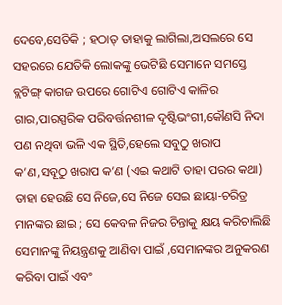ଦେବେ,ସେତିକି ; ହଠାତ୍ ତାହାକୁ ଲାଗିଲା,ଅସଲରେ ସେ ସହରରେ ଯେତିକି ଲୋକଙ୍କୁ ଭେଟିଛି ସେମାନେ ସମସ୍ତେ ବ୍ଲଟିଙ୍ଗ୍ କାଗଜ ଉପରେ ଗୋଟିଏ ଗୋଟିଏ କାଳିର ଗାର,ପାରସ୍ପରିକ ପରିବର୍ତ୍ତନଶୀଳ ଦୃଷ୍ଟିଭଂଗୀ,କୌଣସି ନିଦା ପଣ ନଥିବା ଭଳି ଏକ ସ୍ଥିତି,ହେଲେ ସବୁଠୁ ଖରାପ କ’ଣ,ସବୂଠୁ ଖରାପ କ’ଣ (ଏଇ କଥାଟି ତାହା ପରର କଥା) ତାହା ହେଉଛି ସେ ନିଜେ,ସେ ନିଜେ ସେଇ ଛାୟା-ଚରିତ୍ର ମାନଙ୍କର ଛାଇ ; ସେ କେବଳ ନିଜର ଚିନ୍ତାକୁ କ୍ଷୟ କରିଚାଲିଛି  ସେମାନଙ୍କୁ ନିୟନ୍ତ୍ରଣକୁ ଆଣିବା ପାଇଁ ,ସେମାନଙ୍କର ଅନୁକରଣ କରିବା ପାଇଁ ଏବଂ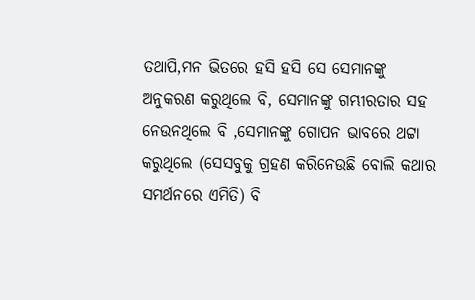ତଥାପି,ମନ ଭିତରେ ହସି ହସି ସେ ସେମାନଙ୍କୁ ଅନୁକରଣ କରୁଥିଲେ ବି, ସେମାନଙ୍କୁ ଗମ୍ଭୀରତାର ସହ ନେଉନଥିଲେ ବି ,ସେମାନଙ୍କୁ ଗୋପନ ଭାବରେ ଥଟ୍ଟା କରୁଥିଲେ (ସେସବୁକୁ ଗ୍ରହଣ କରିନେଉଛି ବୋଲି କଥାର ସମର୍ଥନରେ ଏମିତି) ବି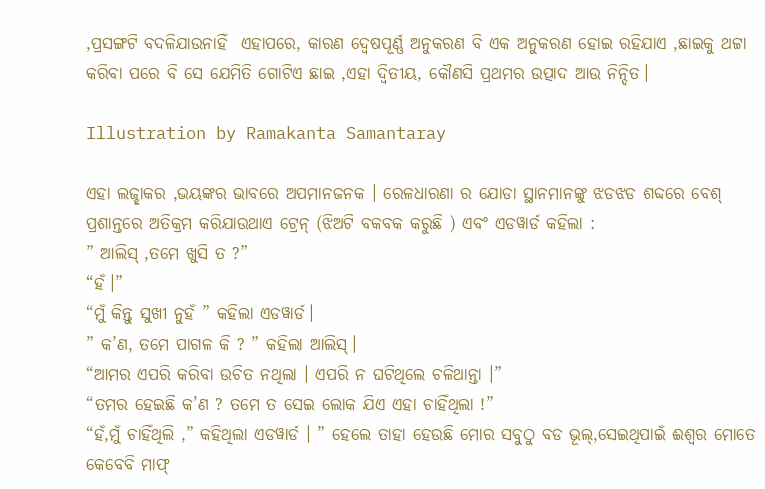,ପ୍ରସଙ୍ଗଟି ବଦଳିଯାଉନାହିଁ  ଏହାପରେ, କାରଣ ଦ୍ୱେଷପୂର୍ଣ୍ଣ ଅନୁକରଣ ବି ଏକ ଅନୁକରଣ ହୋଇ ରହିଯାଏ ,ଛାଇକୁ ଥଟ୍ଟା କରିବା ପରେ ବି ସେ ଯେମିତି ଗୋଟିଏ ଛାଇ ,ଏହା ଦ୍ୱିତୀୟ, କୌଣସି ପ୍ରଥମର ଉତ୍ପାଦ ଆଉ ନିନ୍ଦିତ।

Illustration by Ramakanta Samantaray

ଏହା ଲଜ୍ଛାକର ,ଭୟଙ୍କର ଭାବରେ ଅପମାନଜନକ । ରେଳଧାରଣା ର ଯୋଡା ସ୍ଥାନମାନଙ୍କୁ ଝଡଝଡ ଶବ୍ଦରେ ବେଶ୍ ପ୍ରଶାନ୍ତରେ ଅତିକ୍ରମ କରିଯାଉଥାଏ ଟ୍ରେନ୍ (ଝିଅଟି ବକବକ କରୁଛି ) ଏବଂ ଏଡୱାର୍ଡ କହିଲା :
” ଆଲିସ୍ ,ତମେ ଖୁସି ତ ?”
“ହଁ।”
“ମୁଁ କିନ୍ତୁ ସୁଖୀ ନୁହଁ ” କହିଲା ଏଡୱାର୍ଡ।
” କ’ଣ, ତମେ ପାଗଳ କି ? ” କହିଲା ଆଲିସ୍।
“ଆମର ଏପରି କରିବା ଉଚିତ ନଥିଲା । ଏପରି ନ ଘଟିଥିଲେ ଚଳିଥାନ୍ତା ।”
“ତମର ହେଇଛି କ’ଣ ? ତମେ ତ ସେଇ ଲୋକ ଯିଏ ଏହା ଚାହିଁଥିଲା !”
“ହଁ,ମୁଁ ଚାହିଁଥିଲି ,” କହିଥିଲା ଏଡୱାର୍ଡ । ” ହେଲେ ତାହା ହେଉଛି ମୋର ସବୁଠୁ ବଡ ଭୂଲ୍,ସେଇଥିପାଇଁ ଈଶ୍ୱର ମୋତେ କେବେବି ମାଫ୍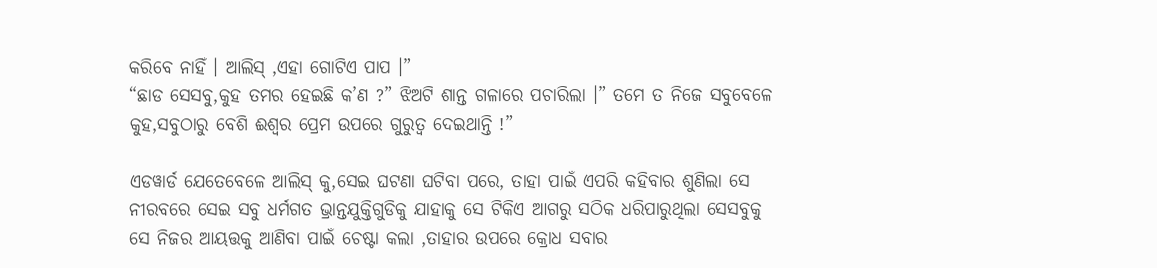କରିବେ ନାହିଁ । ଆଲିସ୍ ,ଏହା ଗୋଟିଏ ପାପ ।”
“ଛାଡ ସେସବୁ,କୁହ ତମର ହେଇଛି କ’ଣ ?” ଝିଅଟି ଶାନ୍ତ ଗଳାରେ ପଚାରିଲା ।” ତମେ ତ ନିଜେ ସବୁବେଳେ କୁହ,ସବୁଠାରୁ ବେଶି ଈଶ୍ୱର ପ୍ରେମ ଉପରେ ଗୁରୁତ୍ୱ ଦେଇଥାନ୍ତି !”

ଏଡୱାର୍ଡ ଯେତେବେଳେ ଆଲିସ୍ କୁ,ସେଇ ଘଟଣା ଘଟିବା ପରେ, ତାହା ପାଇଁ ଏପରି କହିବାର ଶୁଣିଲା ସେ ନୀରବରେ ସେଇ ସବୁ ଧର୍ମଗତ ଭ୍ରାନ୍ତଯୁକ୍ତିଗୁଡିକୁ ଯାହାକୁ ସେ ଟିକିଏ ଆଗରୁ ସଠିକ ଧରିପାରୁଥିଲା ସେସବୁକୁ ସେ ନିଜର ଆୟତ୍ତକୁ ଆଣିବା ପାଇଁ ଚେଷ୍ଟା କଲା ,ତାହାର ଉପରେ କ୍ରୋଧ ସବାର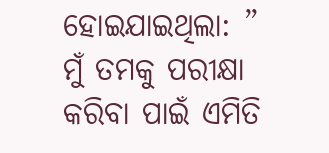ହୋଇଯାଇଥିଲା: ” ମୁଁ ତମକୁ ପରୀକ୍ଷା କରିବା ପାଇଁ ଏମିତି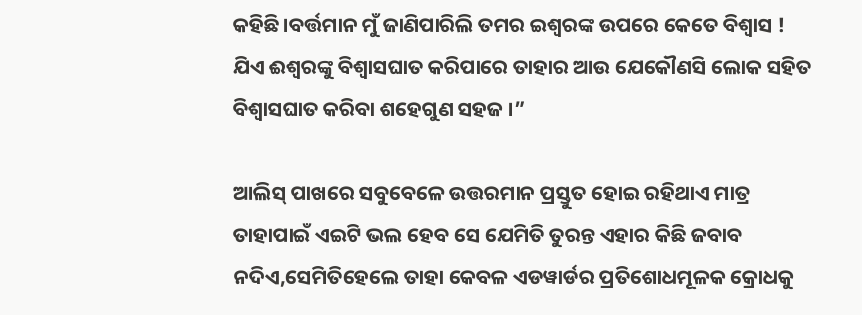କହିଛି।ବର୍ତ୍ତମାନ ମୁଁ ଜାଣିପାରିଲି ତମର ଇଶ୍ୱରଙ୍କ ଉପରେ କେତେ ବିଶ୍ୱାସ ! ଯିଏ ଈଶ୍ୱରଙ୍କୁ ବିଶ୍ୱାସଘାତ କରିପାରେ ତାହାର ଆଉ ଯେକୌଣସି ଲୋକ ସହିତ ବିଶ୍ୱାସଘାତ କରିବା ଶହେଗୁଣ ସହଜ ।”

ଆଲିସ୍ ପାଖରେ ସବୁବେଳେ ଉତ୍ତରମାନ ପ୍ରସ୍ତୁତ ହୋଇ ରହିଥାଏ ମାତ୍ର ତାହାପାଇଁ ଏଇଟି ଭଲ ହେବ ସେ ଯେମିତି ତୁରନ୍ତ ଏହାର କିଛି ଜବାବ ନଦିଏ,ସେମିତିହେଲେ ତାହା କେବଳ ଏଡୱାର୍ଡର ପ୍ରତିଶୋଧମୂଳକ କ୍ରୋଧକୁ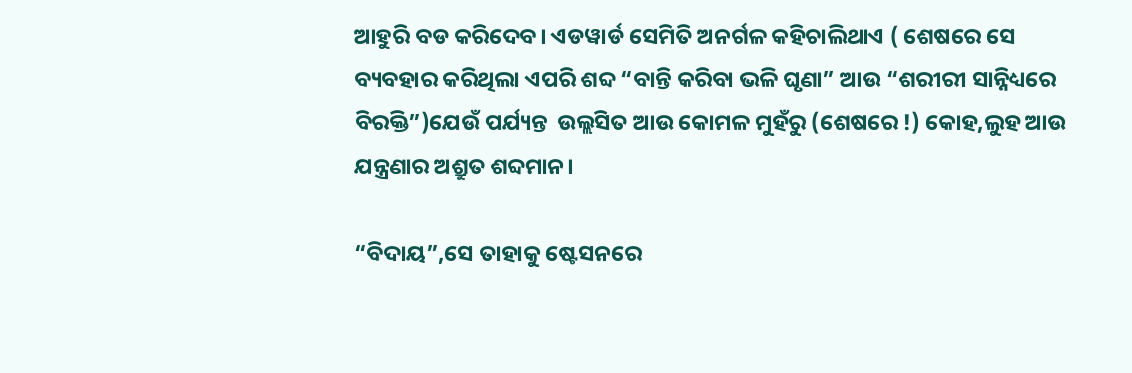ଆହୁରି ବଡ କରିଦେବ। ଏଡୱାର୍ଡ ସେମିତି ଅନର୍ଗଳ କହିଚାଲିଥାଏ ( ଶେଷରେ ସେ ବ୍ୟବହାର କରିଥିଲା ଏପରି ଶବ୍ଦ “ବାନ୍ତି କରିବା ଭଳି ଘୃଣା” ଆଉ “ଶରୀରୀ ସାନ୍ନିଧ୍ୟରେ ବିରକ୍ତି”)ଯେଉଁ ପର୍ଯ୍ୟନ୍ତ  ଉଲ୍ଲସିତ ଆଉ କୋମଳ ମୁହଁରୁ (ଶେଷରେ !) କୋହ,ଲୁହ ଆଉ ଯନ୍ତ୍ରଣାର ଅଶ୍ରୁତ ଶବ୍ଦମାନ।

“ବିଦାୟ”,ସେ ତାହାକୁ ଷ୍ଟେସନରେ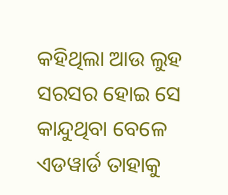କହିଥିଲା ଆଉ ଲୁହ ସରସର ହୋଇ ସେ କାନ୍ଦୁଥିବା ବେଳେ ଏଡୱାର୍ଡ ତାହାକୁ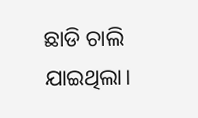ଛାଡି ଚାଲି ଯାଇଥିଲା।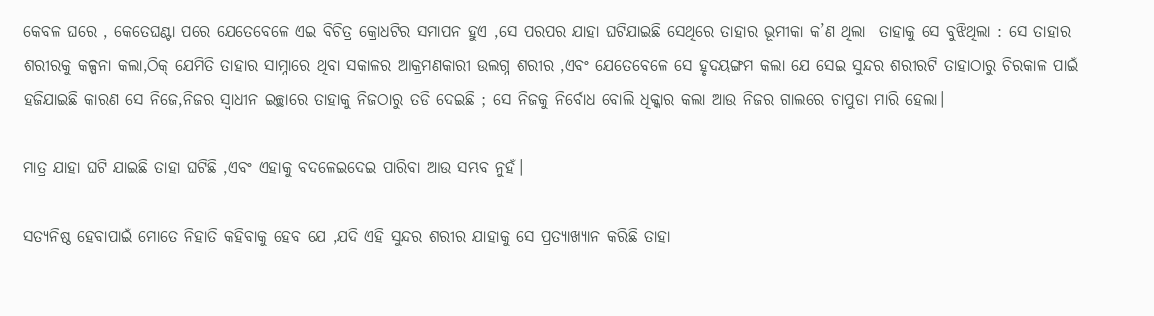କେବଳ ଘରେ , କେତେଘଣ୍ଟା ପରେ ଯେତେବେଳେ ଏଇ ବିଚିତ୍ର କ୍ରୋଧଟିର ସମାପନ ହୁଏ ,ସେ ପରପର ଯାହା ଘଟିଯାଇଛି ସେଥିରେ ତାହାର ଭୂମୀକା କ’ଣ ଥିଲା  ତାହାକୁ ସେ ବୁଝିଥିଲା : ସେ ତାହାର ଶରୀରକୁ କଳ୍ପନା କଲା,ଠିକ୍ ଯେମିତି ତାହାର ସାମ୍ନାରେ ଥିବା ସକାଳର ଆକ୍ରମଣକାରୀ ଉଲଗ୍ନ ଶରୀର ,ଏବଂ ଯେତେବେଳେ ସେ ହୃଦୟଙ୍ଗମ କଲା ଯେ ସେଇ ସୁନ୍ଦର ଶରୀରଟି ତାହାଠାରୁ ଚିରକାଳ ପାଇଁ ହଜିଯାଇଛି କାରଣ ସେ ନିଜେ,ନିଜର ସ୍ୱାଧୀନ ଇଚ୍ଛାରେ ତାହାକୁ ନିଜଠାରୁ ତଡି ଦେଇଛି ; ସେ ନିଜକୁ ନିର୍ବୋଧ ବୋଲି ଧିକ୍କାର କଲା ଆଉ ନିଜର ଗାଲରେ ଚାପୁଡା ମାରି ହେଲା।

ମାତ୍ର ଯାହା ଘଟି ଯାଇଛି ତାହା ଘଟିଛି ,ଏବଂ ଏହାକୁ ବଦଳେଇଦେଇ ପାରିବା ଆଉ ସମ୍ଭବ ନୁହଁ।

ସତ୍ୟନିଷ୍ଠ ହେବାପାଇଁ ମୋତେ ନିହାତି କହିବାକୁ ହେବ ଯେ ,ଯଦି ଏହି ସୁନ୍ଦର ଶରୀର ଯାହାକୁ ସେ ପ୍ରତ୍ୟାଖ୍ୟାନ କରିଛି ତାହା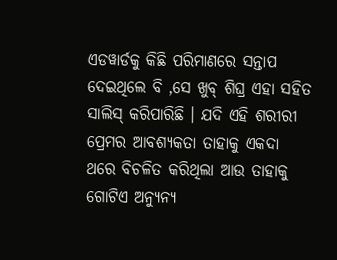ଏଡୱାର୍ଡକୁ କିଛି ପରିମାଣରେ ସନ୍ତାପ ଦେଇଥିଲେ ବି ,ସେ ଖୁବ୍ ଶିଘ୍ର ଏହା ସହିତ ସାଲିସ୍ କରିପାରିଛି । ଯଦି ଏହି ଶରୀରୀ ପ୍ରେମର ଆବଶ୍ୟକତା ତାହାକୁ ଏକଦା ଥରେ ବିଚଳିତ କରିଥିଲା ଆଉ ତାହାକୁ ଗୋଟିଏ ଅନ୍ୟୁନ୍ୟ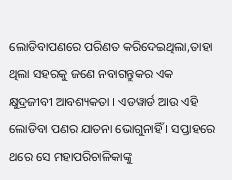ଲୋଡିବାପଣରେ ପରିଣତ କରିଦେଇଥିଲା,ତାହା ଥିଲା ସହରକୁ ଜଣେ ନବାଗନ୍ତୁକର ଏକ କ୍ଷୁଦ୍ରଜୀବୀ ଆବଶ୍ୟକତା । ଏଡୱାର୍ଡ ଆଉ ଏହି ଲୋଡିବା ପଣର ଯାତନା ଭୋଗୁନାହିଁ । ସପ୍ତାହରେ ଥରେ ସେ ମହାପରିଚାଳିକାଙ୍କୁ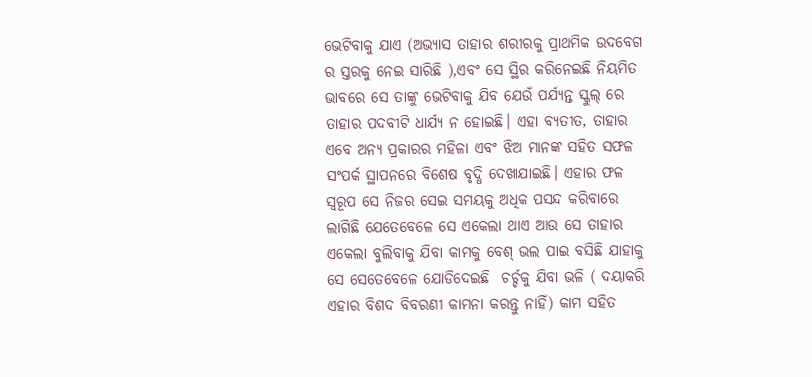ଭେଟିବାକୁ ଯାଏ (ଅଭ୍ୟାସ ତାହାର ଶରୀରକୁ ପ୍ରାଥମିକ ଉଦବେଗ ର ସ୍ତରକୁ ନେଇ ସାରିଛି ),ଏବଂ ସେ ସ୍ଥିର କରିନେଇଛି ନିୟମିତ ଭାବରେ ସେ ତାଙ୍କୁ ଭେଟିବାକୁ ଯିବ ଯେଉଁ ପର୍ଯ୍ୟନ୍ତ ସ୍କୁଲ୍ ରେ ତାହାର ପଦବୀଟି ଧାର୍ଯ୍ୟ ନ ହୋଇଛି। ଏହା ବ୍ୟତୀତ, ତାହାର ଏବେ ଅନ୍ୟ ପ୍ରକାରର ମହିଳା ଏବଂ ଝିଅ ମାନଙ୍କ ସହିତ ସଫଳ ସଂପର୍କ ସ୍ଥାପନରେ ବିଶେଷ ବୃଦ୍ଧି ଦେଖାଯାଇଛି। ଏହାର ଫଳ ସ୍ୱରୂପ ସେ ନିଜର ସେଇ ସମୟକୁ ଅଧିକ ପସନ୍ଦ କରିବାରେ ଲାଗିଛି ଯେତେବେଳେ ସେ ଏକେଲା ଥାଏ ଆଉ ସେ ତାହାର ଏକେଲା ବୁଲିବାକୁ ଯିବା କାମକୁ ବେଶ୍ ଭଲ ପାଇ ବସିଛି ଯାହାକୁ ସେ ସେତେବେଳେ ଯୋଡିଦେଇଛି  ଚର୍ଚ୍ଚକୁ ଯିବା ଭଳି ( ଦୟାକରି ଏହାର ବିଶଦ ବିବରଣୀ କାମନା କରନ୍ତୁ ନାହିଁ) କାମ ସହିତ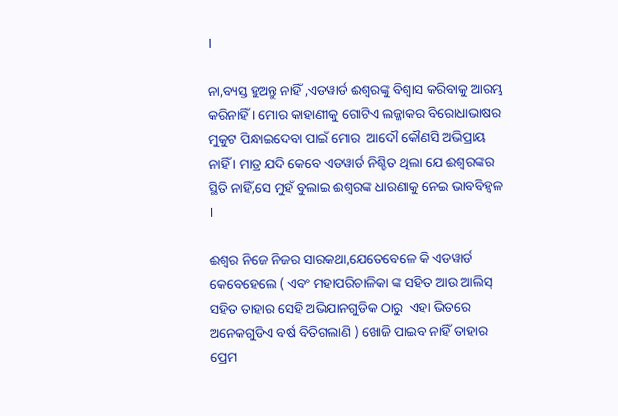।

ନା,ବ୍ୟସ୍ତ ହୁଅନ୍ତୁ ନାହିଁ ,ଏଡୱାର୍ଡ ଈଶ୍ୱରଙ୍କୁ ବିଶ୍ୱାସ କରିବାକୁ ଆରମ୍ଭ କରିନାହିଁ । ମୋର କାହାଣୀକୁ ଗୋଟିଏ ଲଜ୍ଜାକର ବିରୋଧାଭାଷର ମୁକୁଟ ପିନ୍ଧାଇଦେବା ପାଇଁ ମୋର  ଆଦୌ କୌଣସି ଅଭିପ୍ରାୟ ନାହିଁ । ମାତ୍ର ଯଦି କେବେ ଏଡୱାର୍ଡ ନିଶ୍ଚିତ ଥିଲା ଯେ ଈଶ୍ୱରଙ୍କର ସ୍ଥିତି ନାହିଁ,ସେ ମୁହଁ ବୁଲାଇ ଈଶ୍ୱରଙ୍କ ଧାରଣାକୁ ନେଇ ଭାବବିହ୍ୱଳ ।

ଈଶ୍ୱର ନିଜେ ନିଜର ସାରକଥା,ଯେତେବେଳେ କି ଏଡୱାର୍ଡ କେବେହେଲେ ( ଏବଂ ମହାପରିଚାଳିକା ଙ୍କ ସହିତ ଆଉ ଆଲିସ୍ ସହିତ ତାହାର ସେହି ଅଭିଯାନଗୁଡିକ ଠାରୁ  ଏହା ଭିତରେ ଅନେକଗୁଡିଏ ବର୍ଷ ବିତିଗଲାଣି ) ଖୋଜି ପାଇବ ନାହିଁ ତାହାର ପ୍ରେମ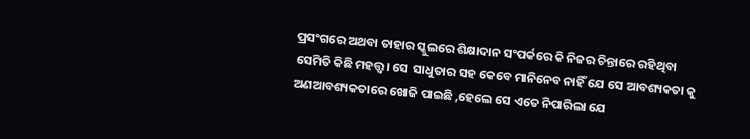ପ୍ରସଂଗରେ ଅଥବା ତାହାର ସ୍କୁଲରେ ଶିକ୍ଷାଦାନ ସଂପର୍କରେ କି ନିଜର ଚିନ୍ତାରେ ରହିଥିବା ସେମିତି କିଛି ମହତ୍ତ୍ୱ। ସେ  ସାଧୁତାର ସହ କେବେ ମାନିନେବ ନାହିଁ ଯେ ସେ ଆବଶ୍ୟକତା କୁ ଅଣଆବଶ୍ୟକତାରେ ଖୋଜି ପାଇଛି ,ହେଲେ ସେ ଏତେ ନିପାରିଲା ଯେ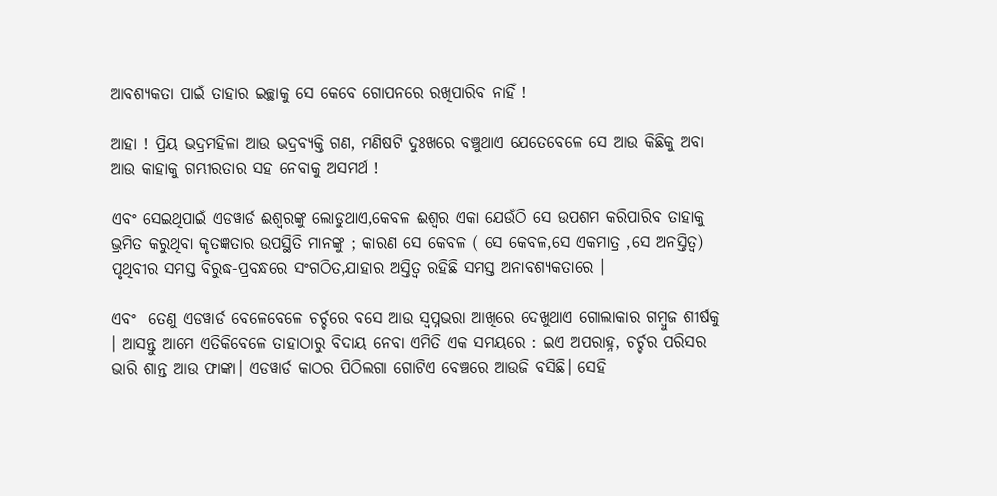ଆବଶ୍ୟକତା ପାଇଁ ତାହାର ଇଚ୍ଛାକୁ ସେ କେବେ ଗୋପନରେ ରଖିପାରିବ ନାହିଁ !

ଆହା ! ପ୍ରିୟ ଭଦ୍ରମହିଳା ଆଉ ଭଦ୍ରବ୍ୟକ୍ତି ଗଣ, ମଣିଷଟି ଦୁଃଖରେ ବଞ୍ଚୁଥାଏ ଯେତେବେଳେ ସେ ଆଉ କିଛିକୁ ଅବା ଆଉ କାହାକୁ ଗମ୍ଭୀରତାର ସହ ନେବାକୁ ଅସମର୍ଥ !

ଏବଂ ସେଇଥିପାଇଁ ଏଡୱାର୍ଡ ଈଶ୍ୱରଙ୍କୁ ଲୋଡୁଥାଏ,କେବଳ ଈଶ୍ୱର ଏକା ଯେଉଁଠି ସେ ଉପଶମ କରିପାରିବ ତାହାକୁ ଭ୍ରମିତ କରୁଥିବା କୃତଜ୍ଞତାର ଉପସ୍ଥିତି ମାନଙ୍କୁ ; କାରଣ ସେ କେବଳ ( ସେ କେବଳ,ସେ ଏକମାତ୍ର ,ସେ ଅନସ୍ତିତ୍ୱ) ପୃଥିବୀର ସମସ୍ତ ବିରୁଦ୍ଧ-ପ୍ରବନ୍ଧରେ ସଂଗଠିତ,ଯାହାର ଅସ୍ତିତ୍ୱ ରହିଛି ସମସ୍ତ ଅନାବଶ୍ୟକତାରେ ।

ଏବଂ  ତେଣୁ ଏଡୱାର୍ଡ ବେଳେବେଳେ ଚର୍ଚ୍ଚରେ ବସେ ଆଉ ସ୍ୱପ୍ନଭରା ଆଖିରେ ଦେଖୁଥାଏ ଗୋଲାକାର ଗମ୍ବୁଜ ଶୀର୍ଷକୁ । ଆସନ୍ତୁ ଆମେ ଏତିକିବେଳେ ତାହାଠାରୁ ବିଦାୟ ନେବା ଏମିତି ଏକ ସମୟରେ : ଇଏ ଅପରାହ୍ନ, ଚର୍ଚ୍ଚର ପରିସର ଭାରି ଶାନ୍ତ ଆଉ ଫାଙ୍କା। ଏଡୱାର୍ଡ କାଠର ପିଠିଲଗା ଗୋଟିଏ ବେଞ୍ଚରେ ଆଉଜି ବସିଛି। ସେହି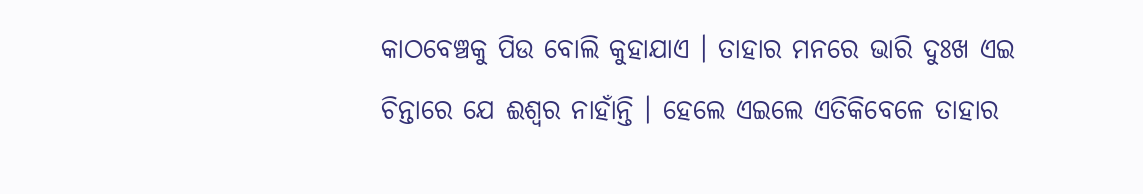କାଠବେଞ୍ଚକୁ ପିଉ ବୋଲି କୁହାଯାଏ । ତାହାର ମନରେ ଭାରି ଦୁଃଖ ଏଇ ଚିନ୍ତାରେ ଯେ ଈଶ୍ୱର ନାହାଁନ୍ତି । ହେଲେ ଏଇଲେ ଏତିକିବେଳେ ତାହାର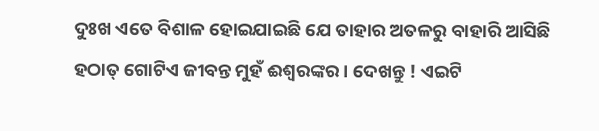ଦୁଃଖ ଏତେ ବିଶାଳ ହୋଇଯାଇଛି ଯେ ତାହାର ଅତଳରୁ ବାହାରି ଆସିଛି ହଠାତ୍ ଗୋଟିଏ ଜୀବନ୍ତ ମୁହଁ ଈଶ୍ୱରଙ୍କର । ଦେଖନ୍ତୁ ! ଏଇଟି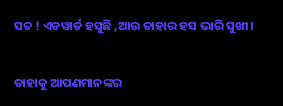ସତ ! ଏଡୱାର୍ଡ ହସୁଛି ,ଆଉ ତାହାର ହସ ଭାରି ସୁଖୀ।

ତାହାକୁ ଆପଣମାନଙ୍କର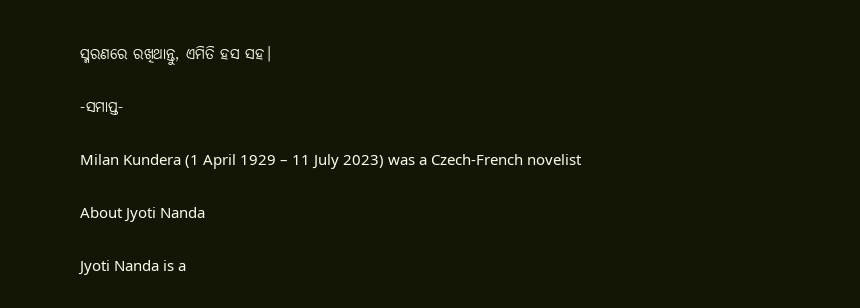ସ୍ମରଣରେ ରଖିଥାନ୍ତୁ, ଏମିତି ହସ ସହ।

-ସମାପ୍ତ-

Milan Kundera (1 April 1929 – 11 July 2023) was a Czech-French novelist

About Jyoti Nanda

Jyoti Nanda is a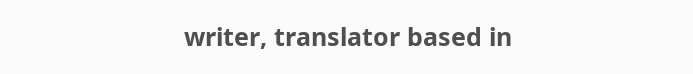writer, translator based in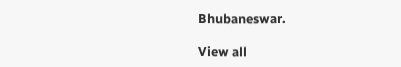Bhubaneswar.

View all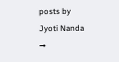posts by Jyoti Nanda →